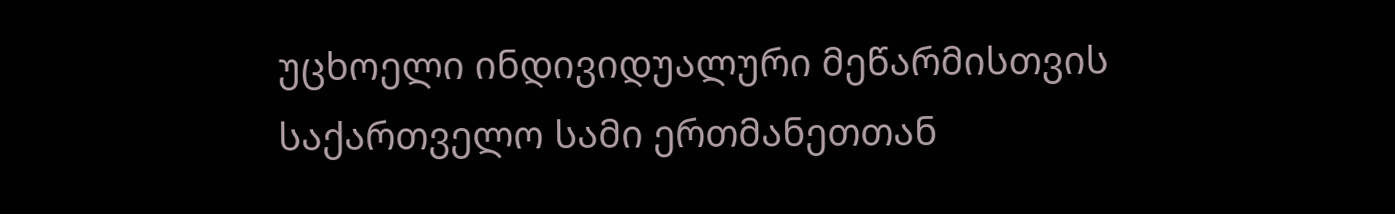უცხოელი ინდივიდუალური მეწარმისთვის საქართველო სამი ერთმანეთთან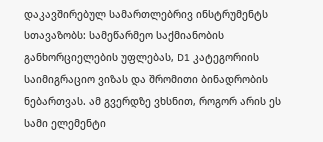დაკავშირებულ სამართლებრივ ინსტრუმენტს სთავაზობს: სამეწარმეო საქმიანობის განხორციელების უფლებას, D1 კატეგორიის საიმიგრაციო ვიზას და შრომითი ბინადრობის ნებართვას. ამ გვერდზე ვხსნით, როგორ არის ეს სამი ელემენტი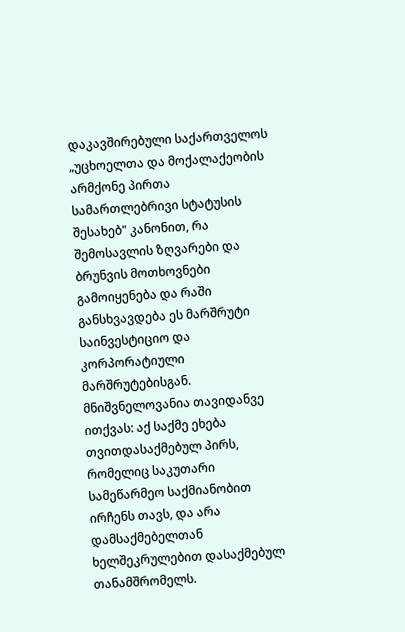დაკავშირებული საქართველოს „უცხოელთა და მოქალაქეობის არმქონე პირთა სამართლებრივი სტატუსის შესახებ" კანონით, რა შემოსავლის ზღვარები და ბრუნვის მოთხოვნები გამოიყენება და რაში განსხვავდება ეს მარშრუტი საინვესტიციო და კორპორატიული მარშრუტებისგან. მნიშვნელოვანია თავიდანვე ითქვას: აქ საქმე ეხება თვითდასაქმებულ პირს, რომელიც საკუთარი სამეწარმეო საქმიანობით ირჩენს თავს, და არა დამსაქმებელთან ხელშეკრულებით დასაქმებულ თანამშრომელს.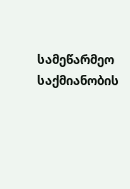სამეწარმეო საქმიანობის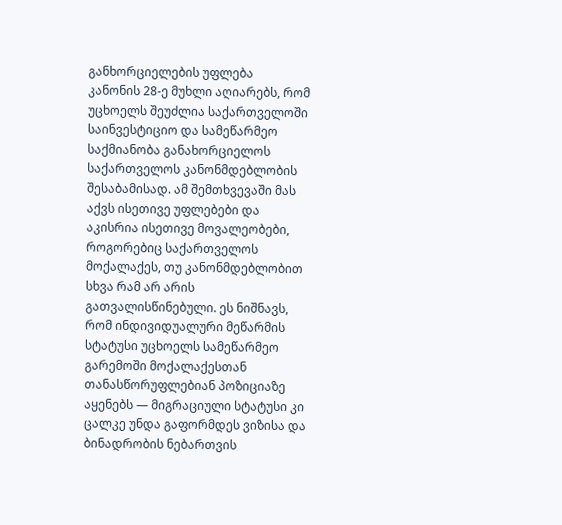განხორციელების უფლება
კანონის 28-ე მუხლი აღიარებს, რომ უცხოელს შეუძლია საქართველოში საინვესტიციო და სამეწარმეო საქმიანობა განახორციელოს საქართველოს კანონმდებლობის შესაბამისად. ამ შემთხვევაში მას აქვს ისეთივე უფლებები და აკისრია ისეთივე მოვალეობები, როგორებიც საქართველოს მოქალაქეს, თუ კანონმდებლობით სხვა რამ არ არის გათვალისწინებული. ეს ნიშნავს, რომ ინდივიდუალური მეწარმის სტატუსი უცხოელს სამეწარმეო გარემოში მოქალაქესთან თანასწორუფლებიან პოზიციაზე აყენებს — მიგრაციული სტატუსი კი ცალკე უნდა გაფორმდეს ვიზისა და ბინადრობის ნებართვის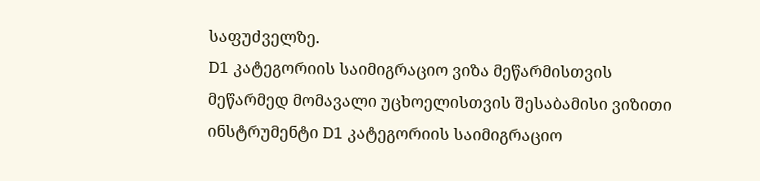საფუძველზე.
D1 კატეგორიის საიმიგრაციო ვიზა მეწარმისთვის
მეწარმედ მომავალი უცხოელისთვის შესაბამისი ვიზითი ინსტრუმენტი D1 კატეგორიის საიმიგრაციო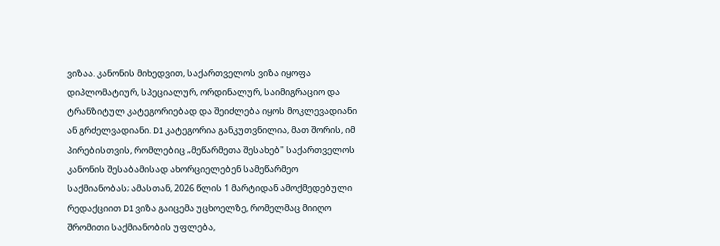ვიზაა. კანონის მიხედვით, საქართველოს ვიზა იყოფა დიპლომატიურ, სპეციალურ, ორდინალურ, საიმიგრაციო და ტრანზიტულ კატეგორიებად და შეიძლება იყოს მოკლევადიანი ან გრძელვადიანი. D1 კატეგორია განკუთვნილია, მათ შორის, იმ პირებისთვის, რომლებიც „მეწარმეთა შესახებ" საქართველოს კანონის შესაბამისად ახორციელებენ სამეწარმეო საქმიანობას; ამასთან, 2026 წლის 1 მარტიდან ამოქმედებული რედაქციით D1 ვიზა გაიცემა უცხოელზე, რომელმაც მიიღო შრომითი საქმიანობის უფლება,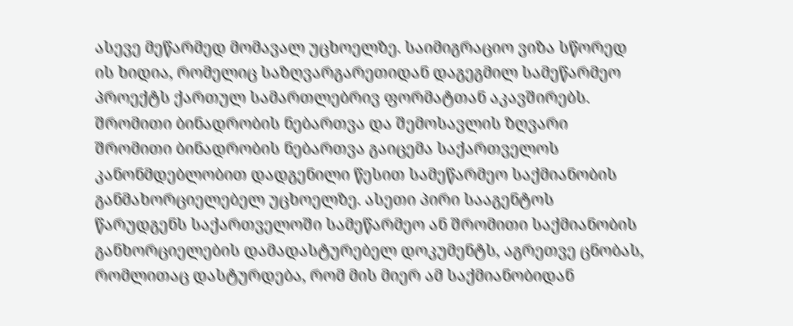ასევე მეწარმედ მომავალ უცხოელზე. საიმიგრაციო ვიზა სწორედ ის ხიდია, რომელიც საზღვარგარეთიდან დაგეგმილ სამეწარმეო პროექტს ქართულ სამართლებრივ ფორმატთან აკავშირებს.
შრომითი ბინადრობის ნებართვა და შემოსავლის ზღვარი
შრომითი ბინადრობის ნებართვა გაიცემა საქართველოს კანონმდებლობით დადგენილი წესით სამეწარმეო საქმიანობის განმახორციელებელ უცხოელზე. ასეთი პირი სააგენტოს წარუდგენს საქართველოში სამეწარმეო ან შრომითი საქმიანობის განხორციელების დამადასტურებელ დოკუმენტს, აგრეთვე ცნობას, რომლითაც დასტურდება, რომ მის მიერ ამ საქმიანობიდან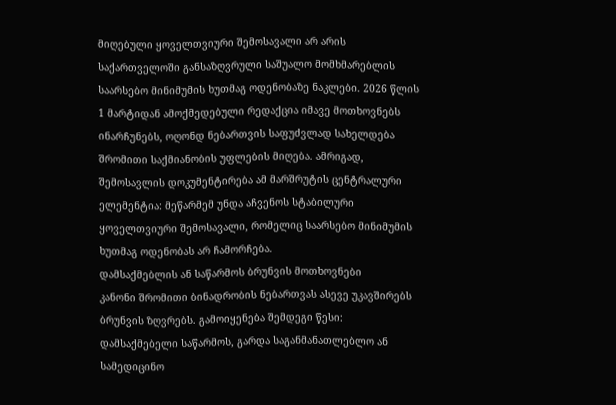მიღებული ყოველთვიური შემოსავალი არ არის საქართველოში განსაზღვრული საშუალო მომხმარებლის საარსებო მინიმუმის ხუთმაგ ოდენობაზე ნაკლები. 2026 წლის 1 მარტიდან ამოქმედებული რედაქცია იმავე მოთხოვნებს ინარჩუნებს, ოღონდ ნებართვის საფუძვლად სახელდება შრომითი საქმიანობის უფლების მიღება. ამრიგად, შემოსავლის დოკუმენტირება ამ მარშრუტის ცენტრალური ელემენტია: მეწარმემ უნდა აჩვენოს სტაბილური ყოველთვიური შემოსავალი, რომელიც საარსებო მინიმუმის ხუთმაგ ოდენობას არ ჩამორჩება.
დამსაქმებლის ან საწარმოს ბრუნვის მოთხოვნები
კანონი შრომითი ბინადრობის ნებართვას ასევე უკავშირებს ბრუნვის ზღვრებს. გამოიყენება შემდეგი წესი: დამსაქმებელი საწარმოს, გარდა საგანმანათლებლო ან სამედიცინო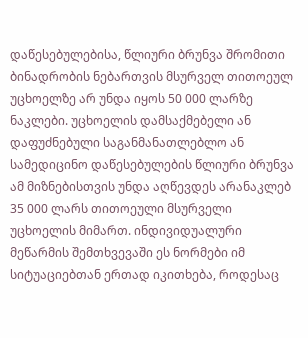დაწესებულებისა, წლიური ბრუნვა შრომითი ბინადრობის ნებართვის მსურველ თითოეულ უცხოელზე არ უნდა იყოს 50 000 ლარზე ნაკლები. უცხოელის დამსაქმებელი ან დაფუძნებული საგანმანათლებლო ან სამედიცინო დაწესებულების წლიური ბრუნვა ამ მიზნებისთვის უნდა აღწევდეს არანაკლებ 35 000 ლარს თითოეული მსურველი უცხოელის მიმართ. ინდივიდუალური მეწარმის შემთხვევაში ეს ნორმები იმ სიტუაციებთან ერთად იკითხება, როდესაც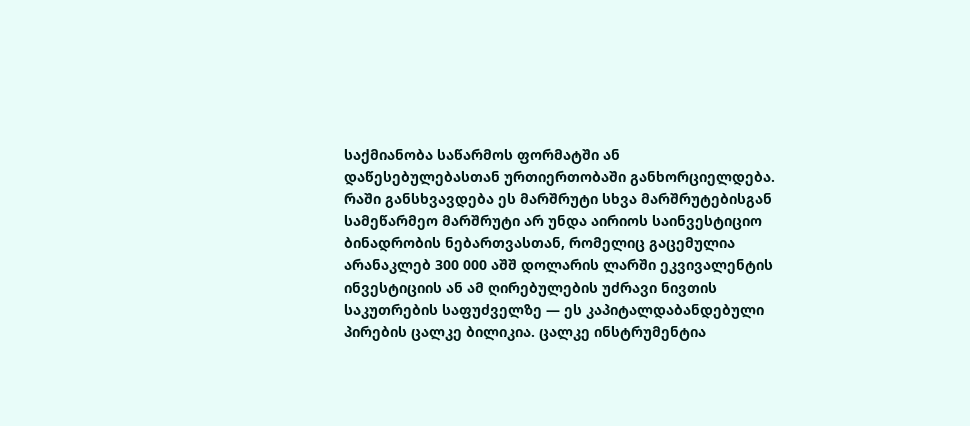საქმიანობა საწარმოს ფორმატში ან დაწესებულებასთან ურთიერთობაში განხორციელდება.
რაში განსხვავდება ეს მარშრუტი სხვა მარშრუტებისგან
სამეწარმეო მარშრუტი არ უნდა აირიოს საინვესტიციო ბინადრობის ნებართვასთან, რომელიც გაცემულია არანაკლებ 300 000 აშშ დოლარის ლარში ეკვივალენტის ინვესტიციის ან ამ ღირებულების უძრავი ნივთის საკუთრების საფუძველზე — ეს კაპიტალდაბანდებული პირების ცალკე ბილიკია. ცალკე ინსტრუმენტია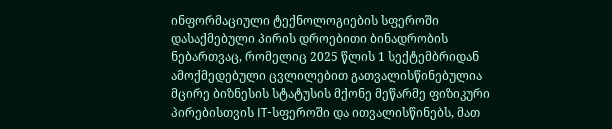ინფორმაციული ტექნოლოგიების სფეროში დასაქმებული პირის დროებითი ბინადრობის ნებართვაც, რომელიც 2025 წლის 1 სექტემბრიდან ამოქმედებული ცვლილებით გათვალისწინებულია მცირე ბიზნესის სტატუსის მქონე მეწარმე ფიზიკური პირებისთვის IT-სფეროში და ითვალისწინებს, მათ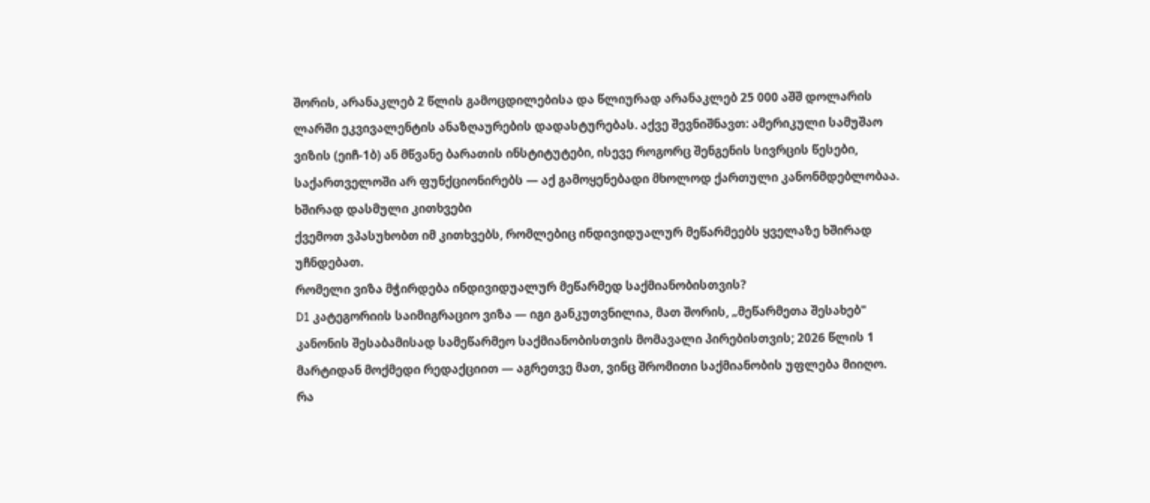შორის, არანაკლებ 2 წლის გამოცდილებისა და წლიურად არანაკლებ 25 000 აშშ დოლარის ლარში ეკვივალენტის ანაზღაურების დადასტურებას. აქვე შევნიშნავთ: ამერიკული სამუშაო ვიზის (ეიჩ-1ბ) ან მწვანე ბარათის ინსტიტუტები, ისევე როგორც შენგენის სივრცის წესები, საქართველოში არ ფუნქციონირებს — აქ გამოყენებადი მხოლოდ ქართული კანონმდებლობაა.
ხშირად დასმული კითხვები
ქვემოთ ვპასუხობთ იმ კითხვებს, რომლებიც ინდივიდუალურ მეწარმეებს ყველაზე ხშირად უჩნდებათ.
რომელი ვიზა მჭირდება ინდივიდუალურ მეწარმედ საქმიანობისთვის?
D1 კატეგორიის საიმიგრაციო ვიზა — იგი განკუთვნილია, მათ შორის, „მეწარმეთა შესახებ" კანონის შესაბამისად სამეწარმეო საქმიანობისთვის მომავალი პირებისთვის; 2026 წლის 1 მარტიდან მოქმედი რედაქციით — აგრეთვე მათ, ვინც შრომითი საქმიანობის უფლება მიიღო.
რა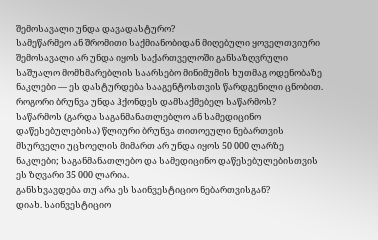შემოსავალი უნდა დავადასტურო?
სამეწარმეო ან შრომითი საქმიანობიდან მიღებული ყოველთვიური შემოსავალი არ უნდა იყოს საქართველოში განსაზღვრული საშუალო მომხმარებლის საარსებო მინიმუმის ხუთმაგ ოდენობაზე ნაკლები — ეს დასტურდება სააგენტოსთვის წარდგენილი ცნობით.
როგორი ბრუნვა უნდა ჰქონდეს დამსაქმებელ საწარმოს?
საწარმოს (გარდა საგანმანათლებლო ან სამედიცინო დაწესებულებისა) წლიური ბრუნვა თითოეული ნებართვის მსურველი უცხოელის მიმართ არ უნდა იყოს 50 000 ლარზე ნაკლები; საგანმანათლებო და სამედიცინო დაწესებულებისთვის ეს ზღვარი 35 000 ლარია.
განსხვავდება თუ არა ეს საინვესტიციო ნებართვისგან?
დიახ. საინვესტიციო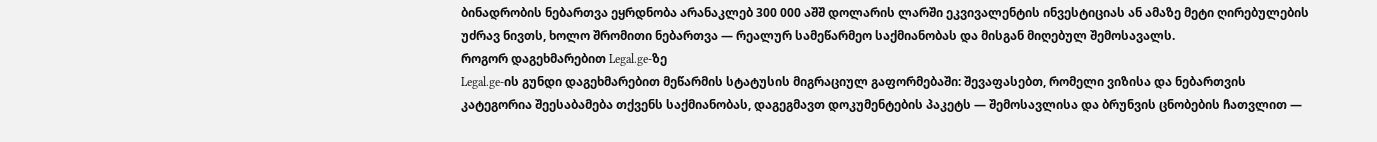ბინადრობის ნებართვა ეყრდნობა არანაკლებ 300 000 აშშ დოლარის ლარში ეკვივალენტის ინვესტიციას ან ამაზე მეტი ღირებულების უძრავ ნივთს, ხოლო შრომითი ნებართვა — რეალურ სამეწარმეო საქმიანობას და მისგან მიღებულ შემოსავალს.
როგორ დაგეხმარებით Legal.ge-ზე
Legal.ge-ის გუნდი დაგეხმარებით მეწარმის სტატუსის მიგრაციულ გაფორმებაში: შევაფასებთ, რომელი ვიზისა და ნებართვის კატეგორია შეესაბამება თქვენს საქმიანობას, დაგეგმავთ დოკუმენტების პაკეტს — შემოსავლისა და ბრუნვის ცნობების ჩათვლით —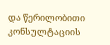და წერილობითი კონსულტაციის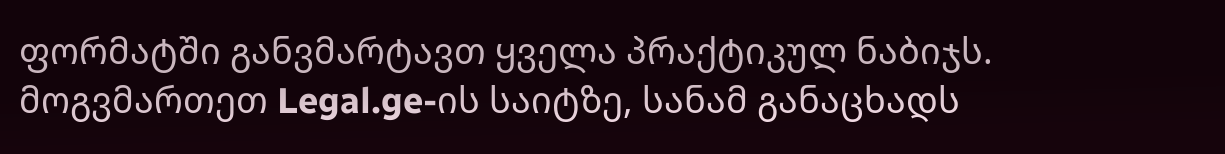ფორმატში განვმარტავთ ყველა პრაქტიკულ ნაბიჯს. მოგვმართეთ Legal.ge-ის საიტზე, სანამ განაცხადს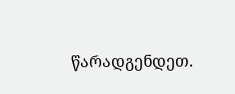წარადგენდეთ.